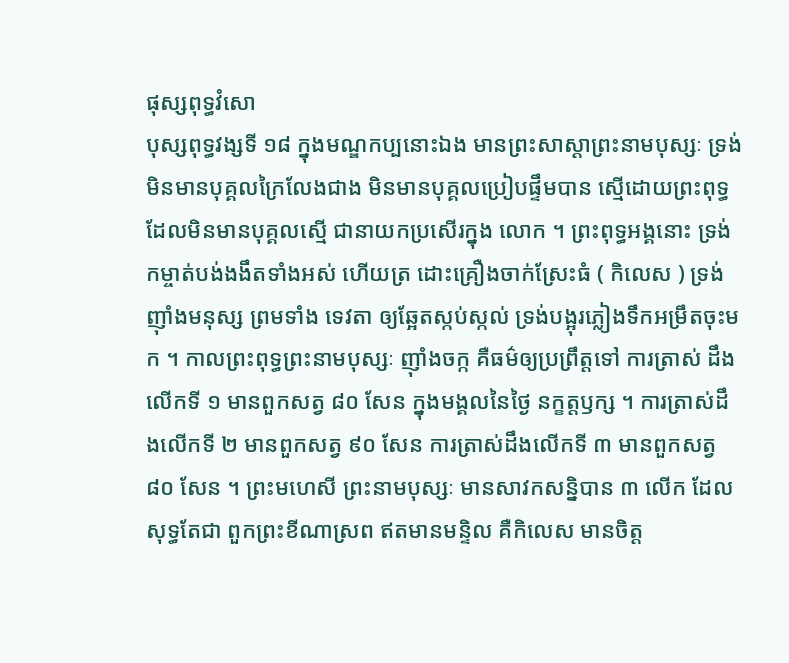ផុស្សពុទ្ធវំសោ
បុស្សពុទ្ធវង្សទី ១៨ ក្នុងមណ្ឌកប្បនោះឯង មានព្រះសាស្តាព្រះនាមបុស្សៈ ទ្រង់មិនមានបុគ្គលក្រៃលែងជាង មិនមានបុគ្គលប្រៀបផ្ទឹមបាន ស្មើដោយព្រះពុទ្ធ ដែលមិនមានបុគ្គលស្មើ ជានាយកប្រសើរក្នុង លោក ។ ព្រះពុទ្ធអង្គនោះ ទ្រង់កម្ចាត់បង់ងងឹតទាំងអស់ ហើយត្រ ដោះគ្រឿងចាក់ស្រែះធំ ( កិលេស ) ទ្រង់ញ៉ាំងមនុស្ស ព្រមទាំង ទេវតា ឲ្យឆ្អែតស្កប់ស្កល់ ទ្រង់បង្អុរភ្លៀងទឹកអម្រឹតចុះមក ។ កាលព្រះពុទ្ធព្រះនាមបុស្សៈ ញ៉ាំងចក្ក គឺធម៌ឲ្យប្រព្រឹត្តទៅ ការត្រាស់ ដឹងលើកទី ១ មានពួកសត្វ ៨០ សែន ក្នុងមង្គលនៃថ្ងៃ នក្ខត្តឫក្ស ។ ការត្រាស់ដឹងលើកទី ២ មានពួកសត្វ ៩០ សែន ការត្រាស់ដឹងលើកទី ៣ មានពួកសត្វ ៨០ សែន ។ ព្រះមហេសី ព្រះនាមបុស្សៈ មានសាវកសន្និបាន ៣ លើក ដែលសុទ្ធតែជា ពួកព្រះខីណាស្រព ឥតមានមន្ទិល គឺកិលេស មានចិត្ត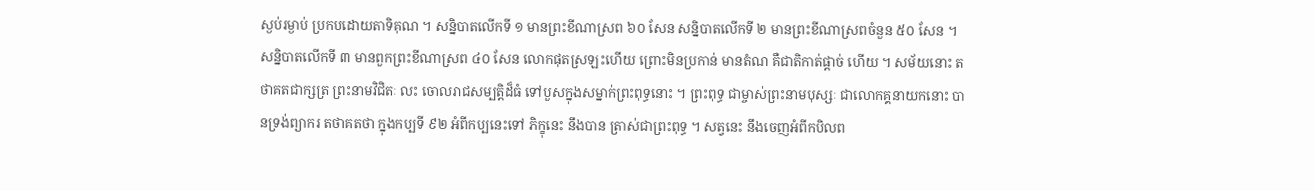ស្ងប់រម្ងាប់ ប្រកបដោយតាទិគុណ ។ សន្និបាតលើកទី ១ មានព្រះខីណាស្រព ៦០ សែន សន្និបាតលើកទី ២ មានព្រះខីណាស្រពចំនួន ៥០ សែន ។ សន្និបាតលើកទី ៣ មានពួកព្រះខីណាស្រព ៤០ សែន លោកផុតស្រឡះហើយ ព្រោះមិនប្រកាន់ មានតំណ គឺជាតិកាត់ផ្តាច់ ហើយ ។ សម័យនោះ តថាគតជាក្សត្រ ព្រះនាមវិជិតៈ លះ ចោលរាជសម្បត្តិដ៏ធំ ទៅបួសក្នុងសម្នាក់ព្រះពុទ្ធនោះ ។ ព្រះពុទ្ធ ជាម្ចាស់ព្រះនាមបុស្សៈ ជាលោកគ្គនាយកនោះ បានទ្រង់ព្យាករ តថាគតថា ក្នុងកប្បទី ៩២ អំពីកប្បនេះទៅ ភិក្ខុនេះ នឹងបាន ត្រាស់ជាព្រះពុទ្ធ ។ សត្វនេះ នឹងចេញអំពីកបិលព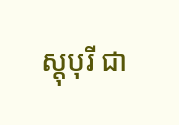ស្តុបុរី ជា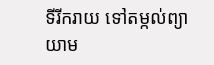ទីរីករាយ ទៅតម្កល់ព្យាយាម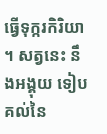ធ្វើទុក្ករកិរិយា ។ សត្វនេះ នឹងអង្គុយ ទៀបគល់នៃ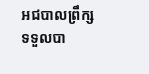អជបាលព្រឹក្ស ទទួលបា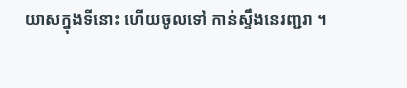យាសក្នុងទីនោះ ហើយចូលទៅ កាន់ស្ទឹងនេរញ្ជរា ។